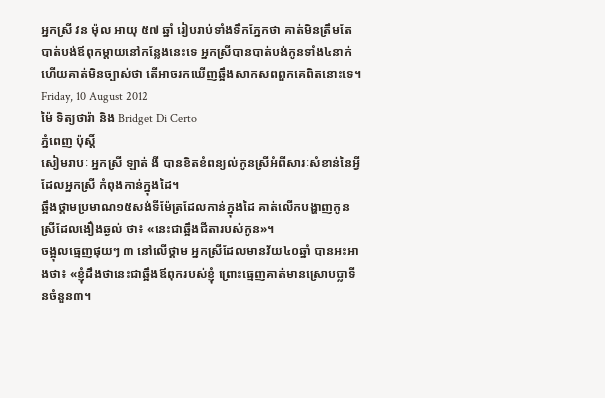អ្នកស្រី វន ម៉ុល អាយុ ៥៧ ឆ្នាំ រៀបរាប់ទាំងទឹកភ្នែកថា គាត់មិនត្រឹមតែបាត់បង់ឪពុកម្តាយនៅកន្លែងនេះទេ អ្នកស្រីបានបាត់បង់កូនទាំង៤នាក់ ហើយគាត់មិនច្បាស់ថា តើអាចរកឃើញឆ្អឹងសាកសពពួកគេពិតនោះទេ។
Friday, 10 August 2012
ម៉ៃ ទិត្យថារ៉ា និង Bridget Di Certo
ភ្នំពេញ ប៉ុស្តិ៍
សៀមរាបៈ អ្នកស្រី ឡាត់ ងី បានខិតខំពន្យល់កូនស្រីអំពីសារៈសំខាន់នៃអ្វីដែលអ្នកស្រី កំពុងកាន់ក្នុងដៃ។
ឆ្អឹងថ្គាមប្រមាណ១៥សង់ទីម៉ែត្រដែលកាន់ក្នុងដៃ គាត់លើកបង្ហាញកូនស្រីដែលងឿងឆ្ងល់ ថា៖ «នេះជាឆ្អឹងជីតារបស់កូន»។
ចង្អុលធ្មេញផុយៗ ៣ នៅលើថ្គាម អ្នកស្រីដែលមានវ័យ៤០ឆ្នាំ បានអះអាងថា៖ «ខ្ញុំដឹងថានេះជាឆ្អឹងឪពុករបស់ខ្ញុំ ព្រោះធ្មេញគាត់មានស្រោបប្លាទីនចំនួន៣។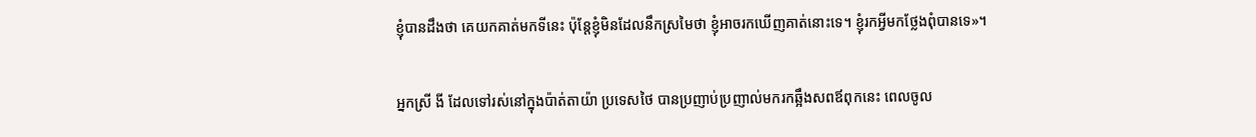ខ្ញុំបានដឹងថា គេយកគាត់មកទីនេះ ប៉ុន្តែខ្ញុំមិនដែលនឹកស្រមៃថា ខ្ញុំអាចរកឃើញគាត់នោះទេ។ ខ្ញុំរកអ្វីមកថ្លែងពុំបានទេ»។

អ្នកស្រី ងី ដែលទៅរស់នៅក្នុងប៉ាត់តាយ៉ា ប្រទេសថៃ បានប្រញាប់ប្រញាល់មករកឆ្អឹងសពឪពុកនេះ ពេលចូល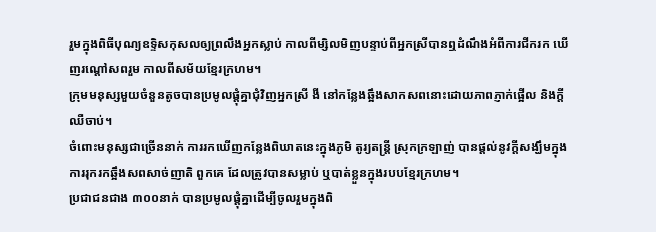រួមក្នុងពិធីបុណ្យឧទ្ទិសកុសលឲ្យព្រលឹងអ្នកស្លាប់ កាលពីម្សិលមិញបន្ទាប់ពីអ្នកស្រីបានឮដំណឹងអំពីការជីករក ឃើញរណ្តៅសពរួម កាលពីសម័យខ្មែរក្រហម។
ក្រុមមនុស្សមួយចំនួនតូចបានប្រមូលផ្តុំគ្នាជុំវិញអ្នកស្រី ងី នៅកន្លែងឆ្អឹងសាកសពនោះដោយភាពភ្ញាក់ផ្អើល និងក្តីឈឺចាប់។
ចំពោះមនុស្សជាច្រើននាក់ ការរកឃើញកន្លែងពិឃាតនេះក្នុងភូមិ តូរ្យតន្រ្តី ស្រុកក្រឡាញ់ បានផ្តល់នូវក្តីសង្ឃឹមក្នុងការរុករកឆ្អឹងសពសាច់ញាតិ ពួកគេ ដែលត្រូវបានសម្លាប់ ឬបាត់ខ្លួនក្នុងរបបខ្មែរក្រហម។
ប្រជាជនជាង ៣០០នាក់ បានប្រមូលផ្តុំគ្នាដើម្បីចូលរួមក្នុងពិ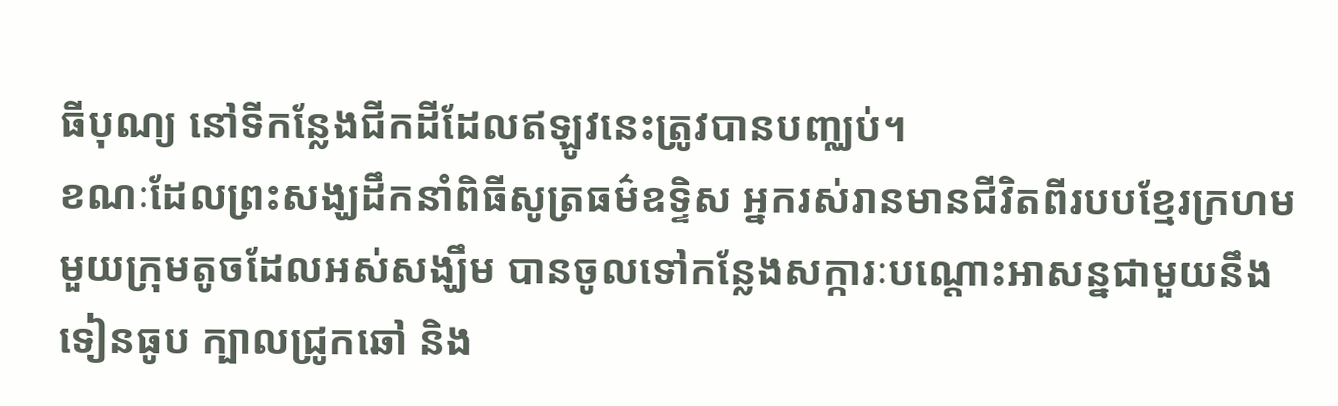ធីបុណ្យ នៅទីកន្លែងជីកដីដែលឥឡូវនេះត្រូវបានបញ្ឈប់។
ខណៈដែលព្រះសង្ឃដឹកនាំពិធីសូត្រធម៌ឧទ្ទិស អ្នករស់រានមានជីវិតពីរបបខ្មែរក្រហម មួយក្រុមតូចដែលអស់សង្ឃឹម បានចូលទៅកន្លែងសក្ការៈបណ្តោះអាសន្នជាមួយនឹងទៀនធូប ក្បាលជ្រូកឆៅ និង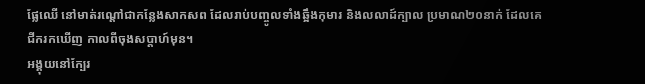ផ្លែឈើ នៅមាត់រណ្តៅជាកន្លែងសាកសព ដែលរាប់បញ្ចូលទាំងឆ្អឹងកុមារ និងលលាដ៍ក្បាល ប្រមាណ២០នាក់ ដែលគេជីករកឃើញ កាលពីចុងសប្តាហ៍មុន។
អង្គុយនៅក្បែរ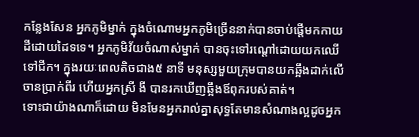កន្លែងសែន អ្នកភូមិម្នាក់ ក្នុងចំណោមអ្នកភូមិច្រើននាក់បានចាប់ផ្តើមកកាយដីដោយដៃទទេ។ អ្នកភូមិវ័យចំណាស់ម្នាក់ បានចុះទៅរណ្តៅដោយយកឈើទៅជីក។ ក្នុងរយៈពេលតិចជាង៥ នាទី មនុស្សមួយក្រុមបានយកឆ្អឹងដាក់លើចានប្រាក់ពីរ ហើយអ្នកស្រី ងី បានរកឃើញឆ្អឹងឪពុករបស់គាត់។
ទោះជាយ៉ាងណាក៏ដោយ មិនមែនអ្នករាល់គ្នាសុទ្ធតែមានសំណាងល្អដូចអ្នក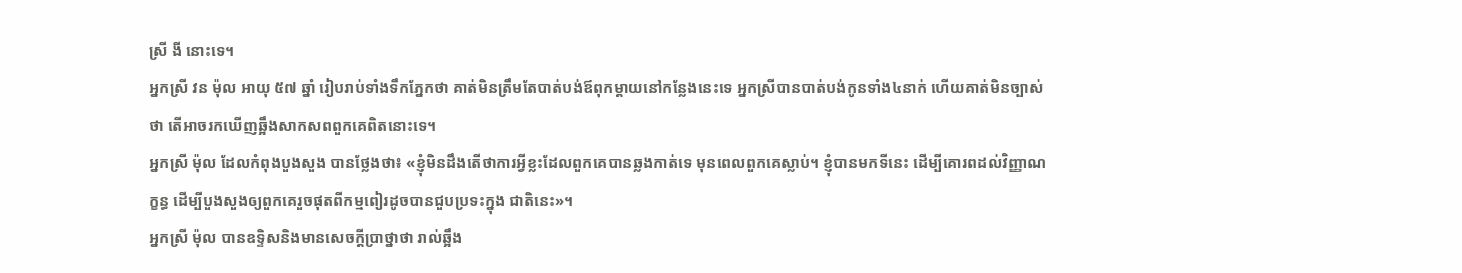ស្រី ងី នោះទេ។
អ្នកស្រី វន ម៉ុល អាយុ ៥៧ ឆ្នាំ រៀបរាប់ទាំងទឹកភ្នែកថា គាត់មិនត្រឹមតែបាត់បង់ឪពុកម្តាយនៅកន្លែងនេះទេ អ្នកស្រីបានបាត់បង់កូនទាំង៤នាក់ ហើយគាត់មិនច្បាស់ថា តើអាចរកឃើញឆ្អឹងសាកសពពួកគេពិតនោះទេ។
អ្នកស្រី ម៉ុល ដែលកំពុងបួងសួង បានថ្លែងថា៖ «ខ្ញុំមិនដឹងតើថាការអ្វីខ្លះដែលពួកគេបានឆ្លងកាត់ទេ មុនពេលពួកគេស្លាប់។ ខ្ញុំបានមកទីនេះ ដើម្បីគោរពដល់វិញ្ញាណក្ខន្ធ ដើម្បីបួងសួងឲ្យពួកគេរួចផុតពីកម្មពៀរដូចបានជួបប្រទះក្នុង ជាតិនេះ»។
អ្នកស្រី ម៉ុល បានឧទ្ទិសនិងមានសេចក្តីប្រាថ្នាថា រាល់ឆ្អឹង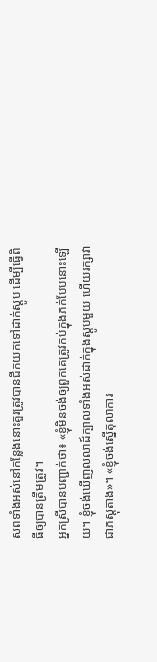សពទាំងអស់នៅកន្លែងនោះគួរត្រូវបានជីកយកទៅដាក់ស្តូប ដើម្បីធ្វើពិធីឲ្យបានត្រឹមត្រូវ។
អ្នកស្រីបានបញ្ជាក់ថា៖ «ខ្ញុំមិនចង់ឲ្យពួកគេត្រូវកប់ក្នុងភក់បែបនោះឡើយ។ ខ្ញុំចង់ឃើញលលាដ៍ក្បាលទាំងអស់ដាក់ក្នុងស្តូបមួយ ហើយរក្សាវាជាភស្តុតាង»។ «ខ្ញុំចង់ស្នើតុលាការ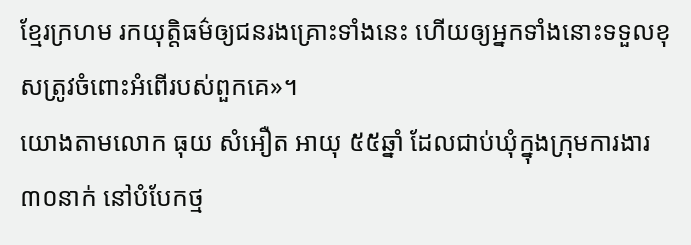ខ្មែរក្រហម រកយុតិ្តធម៌ឲ្យជនរងគ្រោះទាំងនេះ ហើយឲ្យអ្នកទាំងនោះទទួលខុសត្រូវចំពោះអំពើរបស់ពួកគេ»។
យោងតាមលោក ធុយ សំអឿត អាយុ ៥៥ឆ្នាំ ដែលជាប់ឃុំក្នុងក្រុមការងារ ៣០នាក់ នៅបំបែកថ្ម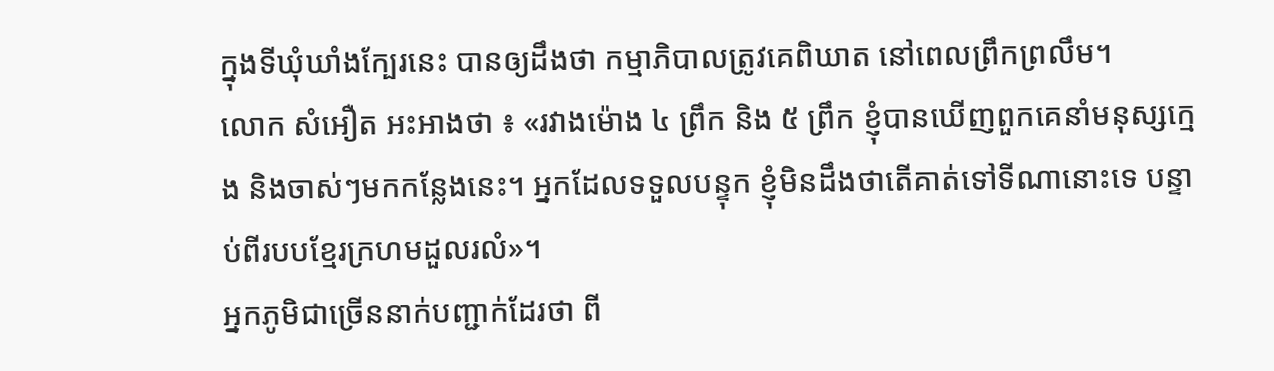ក្នុងទីឃុំឃាំងក្បែរនេះ បានឲ្យដឹងថា កម្មាភិបាលត្រូវគេពិឃាត នៅពេលព្រឹកព្រលឹម។
លោក សំអឿត អះអាងថា ៖ «រវាងម៉ោង ៤ ព្រឹក និង ៥ ព្រឹក ខ្ញុំបានឃើញពួកគេនាំមនុស្សក្មេង និងចាស់ៗមកកន្លែងនេះ។ អ្នកដែលទទួលបន្ទុក ខ្ញុំមិនដឹងថាតើគាត់ទៅទីណានោះទេ បន្ទាប់ពីរបបខ្មែរក្រហមដួលរលំ»។
អ្នកភូមិជាច្រើននាក់បញ្ជាក់ដែរថា ពី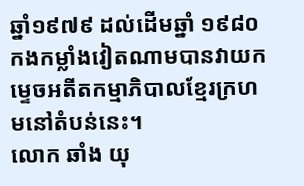ឆ្នាំ១៩៧៩ ដល់ដើមឆ្នាំ ១៩៨០ កងកម្លាំងវៀតណាមបានវាយកម្ទេចអតីតកម្មាភិបាលខ្មែរក្រហមនៅតំបន់នេះ។
លោក ឆាំង យុ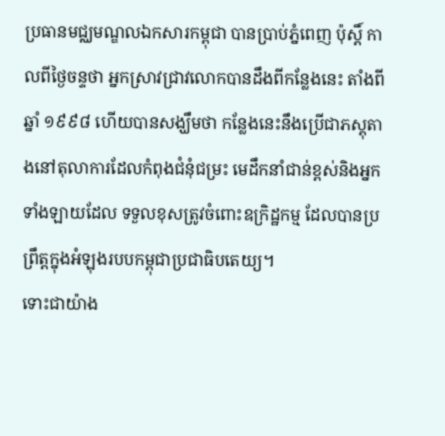ប្រធានមជ្ឈមណ្ឌលឯកសារកម្ពុជា បានប្រាប់ភ្នំពេញ ប៉ុស្តិ៍ កាលពីថ្ងៃចន្ទថា អ្នកស្រាវជ្រាវលោកបានដឹងពីកន្លែងនេះ តាំងពីឆ្នាំ ១៩៩៨ ហើយបានសង្ឃឹមថា កន្លែងនេះនឹងប្រើជាភស្តុតាងនៅតុលាការដែលកំពុងជំនុំជម្រះ មេដឹកនាំជាន់ខ្ពស់និងអ្នកទាំងឡាយដែល ទទួលខុសត្រូវចំពោះឧក្រិដ្ឋកម្ម ដែលបានប្រព្រឹត្តក្នុងអំឡុងរបបកម្ពុជាប្រជាធិបតេយ្យ។
ទោះជាយ៉ាង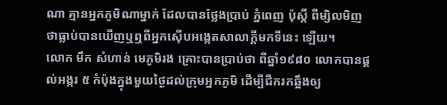ណា គ្មានអ្នកភូមិណាម្នាក់ ដែលបានថ្លែងប្រាប់ ភ្នំពេញ ប៉ុស្តិ៍ ពីម្សិលមិញថាធ្លាប់បានឃើញឬឮពីអ្នកស៊ើបអង្កេតសាលាក្តីមកទីនេះ ឡើយ។
លោក មឹក សំហាន់ មេភូមិរង គ្រោះបានប្រាប់ថា ពីឆ្នាំ១៩៨០ លោកបានផ្តល់អង្ករ ៥ កំប៉ុងក្នុងមួយថ្ងៃដល់ក្រុមអ្នកភូមិ ដើម្បីជីករកឆ្អឹងឲ្យ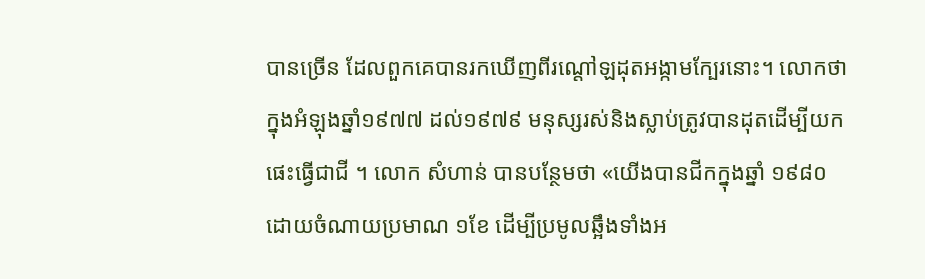បានច្រើន ដែលពួកគេបានរកឃើញពីរណ្តៅឡដុតអង្កាមក្បែរនោះ។ លោកថា ក្នុងអំឡុងឆ្នាំ១៩៧៧ ដល់១៩៧៩ មនុស្សរស់និងស្លាប់ត្រូវបានដុតដើម្បីយកផេះធ្វើជាជី ។ លោក សំហាន់ បានបន្ថែមថា «យើងបានជីកក្នុងឆ្នាំ ១៩៨០ ដោយចំណាយប្រមាណ ១ខែ ដើម្បីប្រមូលឆ្អឹងទាំងអ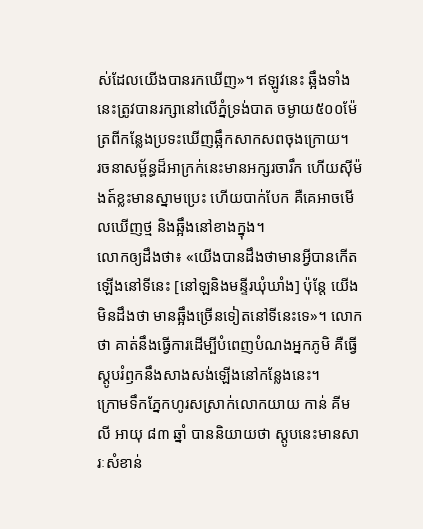ស់ដែលយើងបានរកឃើញ»។ ឥឡូវនេះ ឆ្អឹងទាំងនេះត្រូវបានរក្សានៅលើភ្នំទ្រង់បាត ចម្ងាយ៥០០ម៉ែត្រពីកន្លែងប្រទះឃើញឆ្អឹកសាកសពចុងក្រោយ។
រចនាសម្ព័ន្ធដ៏អាក្រក់នេះមានអក្សរចារឹក ហើយស៊ីម៉ងត៍ខ្លះមានស្នាមប្រេះ ហើយបាក់បែក គឺគេអាចមើលឃើញថ្ម និងឆ្អឹងនៅខាងក្នុង។
លោកឲ្យដឹងថា៖ «យើងបានដឹងថាមានអ្វីបានកើតឡើងនៅទីនេះ [នៅឡនិងមន្ទីរឃុំឃាំង] ប៉ុន្តែ យើងមិនដឹងថា មានឆ្អឹងច្រើនទៀតនៅទីនេះទេ»។ លោកថា គាត់នឹងធ្វើការដើម្បីបំពេញបំណងអ្នកភូមិ គឺធ្វើស្តូបរំឭកនឹងសាងសង់ឡើងនៅកន្លែងនេះ។
ក្រោមទឹកភ្នែកហូរសស្រាក់លោកយាយ កាន់ គីមលី អាយុ ៨៣ ឆ្នាំ បាននិយាយថា ស្តូបនេះមានសារៈសំខាន់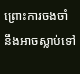ព្រោះការចងចាំ នឹងអាចស្លាប់ទៅ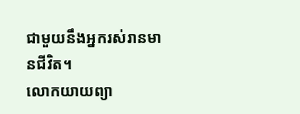ជាមួយនឹងអ្នករស់រានមានជីវិត។
លោកយាយព្យា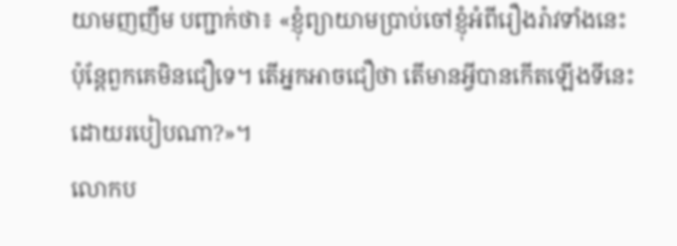យាមញញឹម បញ្ជាក់ថា៖ «ខ្ញុំព្យាយាមប្រាប់ចៅខ្ញុំអំពីរឿងរ៉ាវទាំងនេះ ប៉ុន្តែពួកគេមិនជឿទេ។ តើអ្នកអាចជឿថា តើមានអ្វីបានកើតឡើងទីនេះ ដោយរបៀបណា?»។
លោកប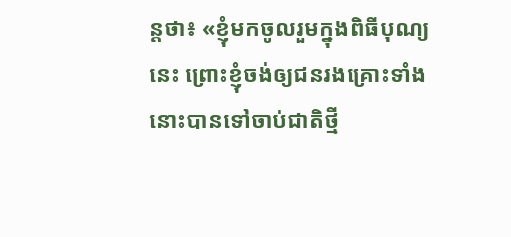ន្តថា៖ «ខ្ញុំមកចូលរួមក្នុងពិធីបុណ្យនេះ ព្រោះខ្ញុំចង់ឲ្យជនរងគ្រោះទាំងនោះបានទៅចាប់ជាតិថ្មី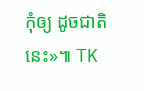កុំឲ្យ ដូចជាតិនេះ»៕ TK